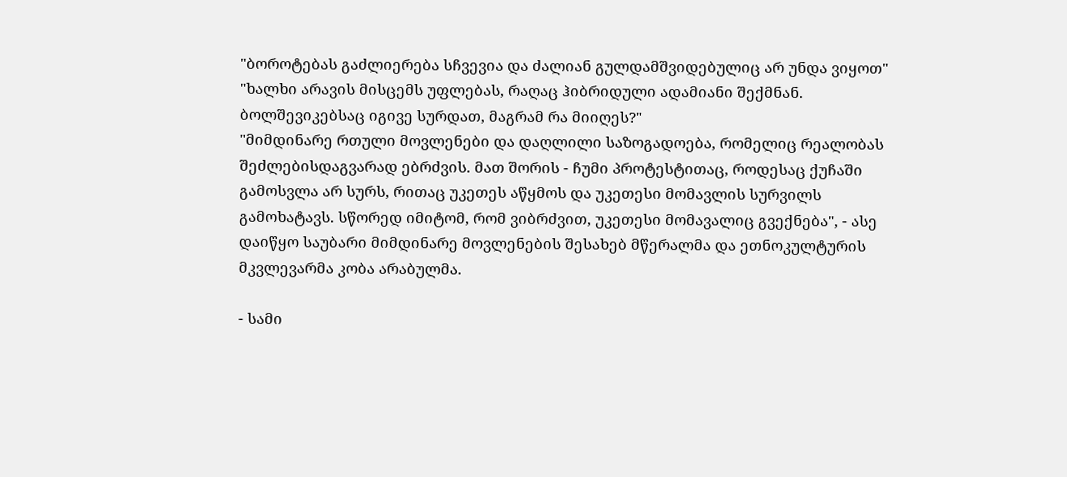"ბოროტებას გაძლიერება სჩვევია და ძალიან გულდამშვიდებულიც არ უნდა ვიყოთ"
"ხალხი არავის მისცემს უფლებას, რაღაც ჰიბრიდული ადამიანი შექმნან. ბოლშევიკებსაც იგივე სურდათ, მაგრამ რა მიიღეს?"
"მიმდინარე რთული მოვლენები და დაღლილი საზოგადოება, რომელიც რეალობას შეძლებისდაგვარად ებრძვის. მათ შორის - ჩუმი პროტესტითაც, როდესაც ქუჩაში გამოსვლა არ სურს, რითაც უკეთეს აწყმოს და უკეთესი მომავლის სურვილს გამოხატავს. სწორედ იმიტომ, რომ ვიბრძვით, უკეთესი მომავალიც გვექნება", - ასე დაიწყო საუბარი მიმდინარე მოვლენების შესახებ მწერალმა და ეთნოკულტურის მკვლევარმა კობა არაბულმა.

- სამი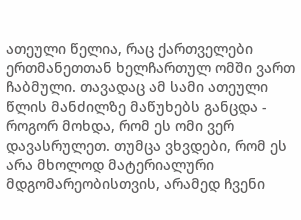ათეული წელია, რაც ქართველები ერთმანეთთან ხელჩართულ ომში ვართ ჩაბმული. თავადაც ამ სამი ათეული წლის მანძილზე მაწუხებს განცდა - როგორ მოხდა, რომ ეს ომი ვერ დავასრულეთ. თუმცა ვხვდები, რომ ეს არა მხოლოდ მატერიალური მდგომარეობისთვის, არამედ ჩვენი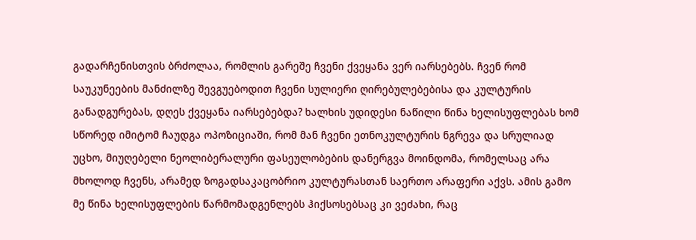გადარჩენისთვის ბრძოლაა, რომლის გარეშე ჩვენი ქვეყანა ვერ იარსებებს. ჩვენ რომ საუკუნეების მანძილზე შევგუებოდით ჩვენი სულიერი ღირებულებებისა და კულტურის განადგურებას, დღეს ქვეყანა იარსებებდა? ხალხის უდიდესი ნაწილი წინა ხელისუფლებას ხომ სწორედ იმიტომ ჩაუდგა ოპოზიციაში, რომ მან ჩვენი ეთნოკულტურის ნგრევა და სრულიად უცხო, მიუღებელი ნეოლიბერალური ფასეულობების დანერგვა მოინდომა, რომელსაც არა მხოლოდ ჩვენს, არამედ ზოგადსაკაცობრიო კულტურასთან საერთო არაფერი აქვს. ამის გამო მე წინა ხელისუფლების წარმომადგენლებს ჰიქსოსებსაც კი ვეძახი, რაც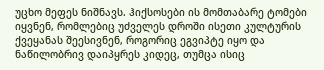უცხო მეფეს ნიშნავს. ჰიქსოსები ის მომთაბარე ტომები იყვნენ, რომლებიც უძველეს დროში ისეთი კულტურის ქვეყანას შეესივნენ, როგორიც ეგვიპტე იყო და ნაწილობრივ დაიპყრეს კიდეც, თუმცა ისიც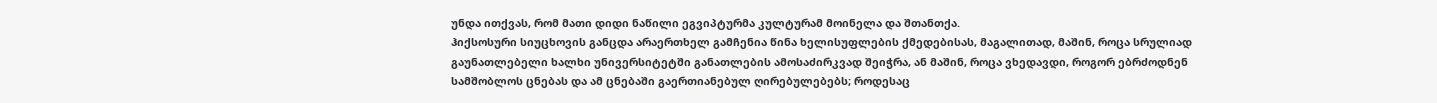უნდა ითქვას, რომ მათი დიდი ნაწილი ეგვიპტურმა კულტურამ მოინელა და შთანთქა.
ჰიქსოსური სიუცხოვის განცდა არაერთხელ გამჩენია წინა ხელისუფლების ქმედებისას, მაგალითად, მაშინ, როცა სრულიად გაუნათლებელი ხალხი უნივერსიტეტში განათლების ამოსაძირკვად შეიჭრა, ან მაშინ, როცა ვხედავდი, როგორ ებრძოდნენ სამშობლოს ცნებას და ამ ცნებაში გაერთიანებულ ღირებულებებს; როდესაც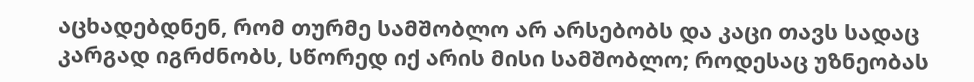აცხადებდნენ, რომ თურმე სამშობლო არ არსებობს და კაცი თავს სადაც კარგად იგრძნობს, სწორედ იქ არის მისი სამშობლო; როდესაც უზნეობას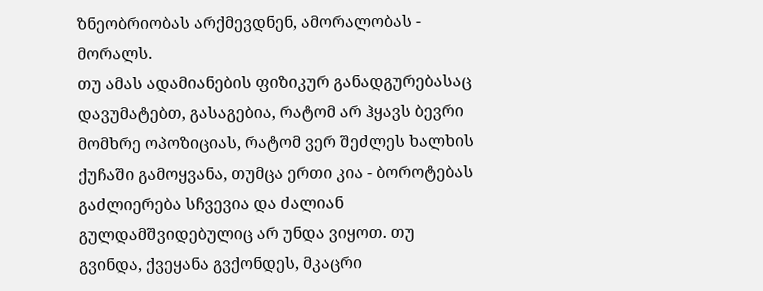ზნეობრიობას არქმევდნენ, ამორალობას - მორალს.
თუ ამას ადამიანების ფიზიკურ განადგურებასაც დავუმატებთ, გასაგებია, რატომ არ ჰყავს ბევრი მომხრე ოპოზიციას, რატომ ვერ შეძლეს ხალხის ქუჩაში გამოყვანა, თუმცა ერთი კია - ბოროტებას გაძლიერება სჩვევია და ძალიან გულდამშვიდებულიც არ უნდა ვიყოთ. თუ გვინდა, ქვეყანა გვქონდეს, მკაცრი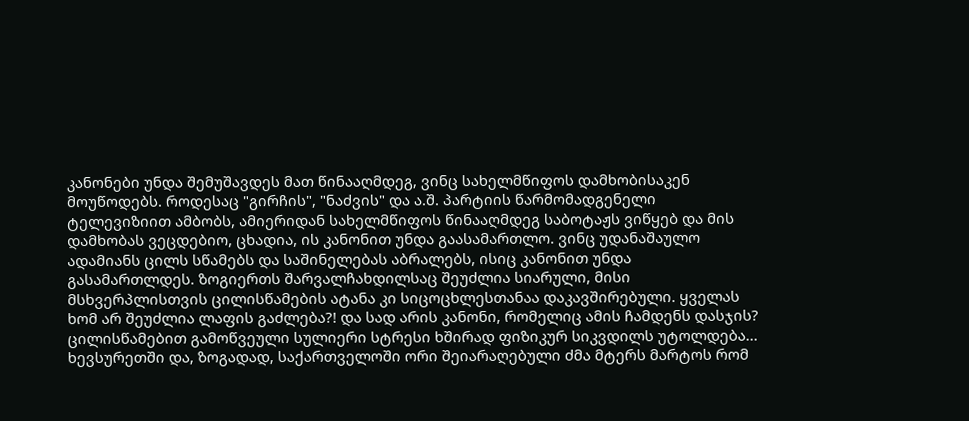კანონები უნდა შემუშავდეს მათ წინააღმდეგ, ვინც სახელმწიფოს დამხობისაკენ მოუწოდებს. როდესაც "გირჩის", "ნაძვის" და ა.შ. პარტიის წარმომადგენელი ტელევიზიით ამბობს, ამიერიდან სახელმწიფოს წინააღმდეგ საბოტაჟს ვიწყებ და მის დამხობას ვეცდებიო, ცხადია, ის კანონით უნდა გაასამართლო. ვინც უდანაშაულო ადამიანს ცილს სწამებს და საშინელებას აბრალებს, ისიც კანონით უნდა გასამართლდეს. ზოგიერთს შარვალჩახდილსაც შეუძლია სიარული, მისი მსხვერპლისთვის ცილისწამების ატანა კი სიცოცხლესთანაა დაკავშირებული. ყველას ხომ არ შეუძლია ლაფის გაძლება?! და სად არის კანონი, რომელიც ამის ჩამდენს დასჯის? ცილისწამებით გამოწვეული სულიერი სტრესი ხშირად ფიზიკურ სიკვდილს უტოლდება... ხევსურეთში და, ზოგადად, საქართველოში ორი შეიარაღებული ძმა მტერს მარტოს რომ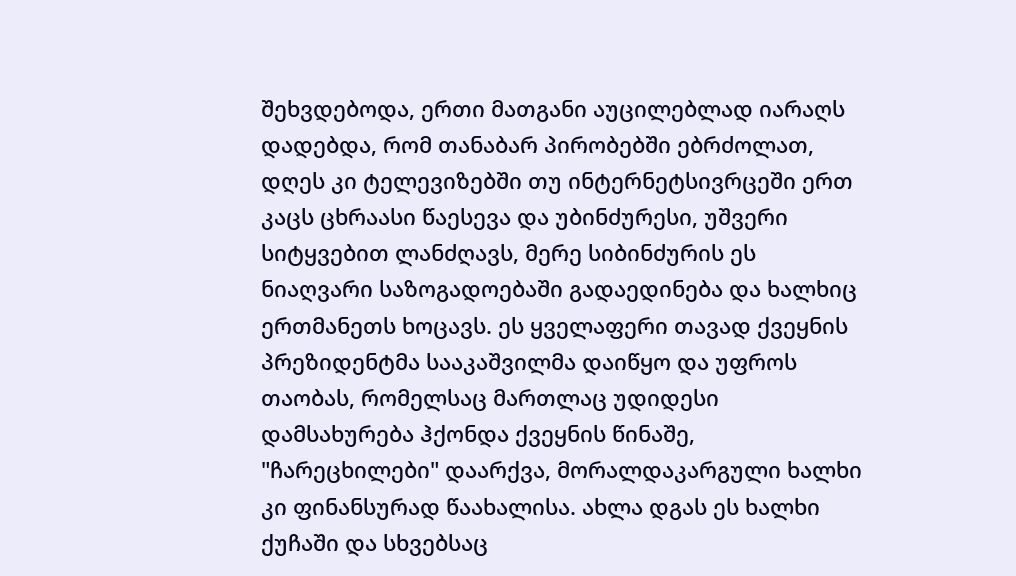შეხვდებოდა, ერთი მათგანი აუცილებლად იარაღს დადებდა, რომ თანაბარ პირობებში ებრძოლათ, დღეს კი ტელევიზებში თუ ინტერნეტსივრცეში ერთ კაცს ცხრაასი წაესევა და უბინძურესი, უშვერი სიტყვებით ლანძღავს, მერე სიბინძურის ეს ნიაღვარი საზოგადოებაში გადაედინება და ხალხიც ერთმანეთს ხოცავს. ეს ყველაფერი თავად ქვეყნის პრეზიდენტმა სააკაშვილმა დაიწყო და უფროს თაობას, რომელსაც მართლაც უდიდესი დამსახურება ჰქონდა ქვეყნის წინაშე, "ჩარეცხილები" დაარქვა, მორალდაკარგული ხალხი კი ფინანსურად წაახალისა. ახლა დგას ეს ხალხი ქუჩაში და სხვებსაც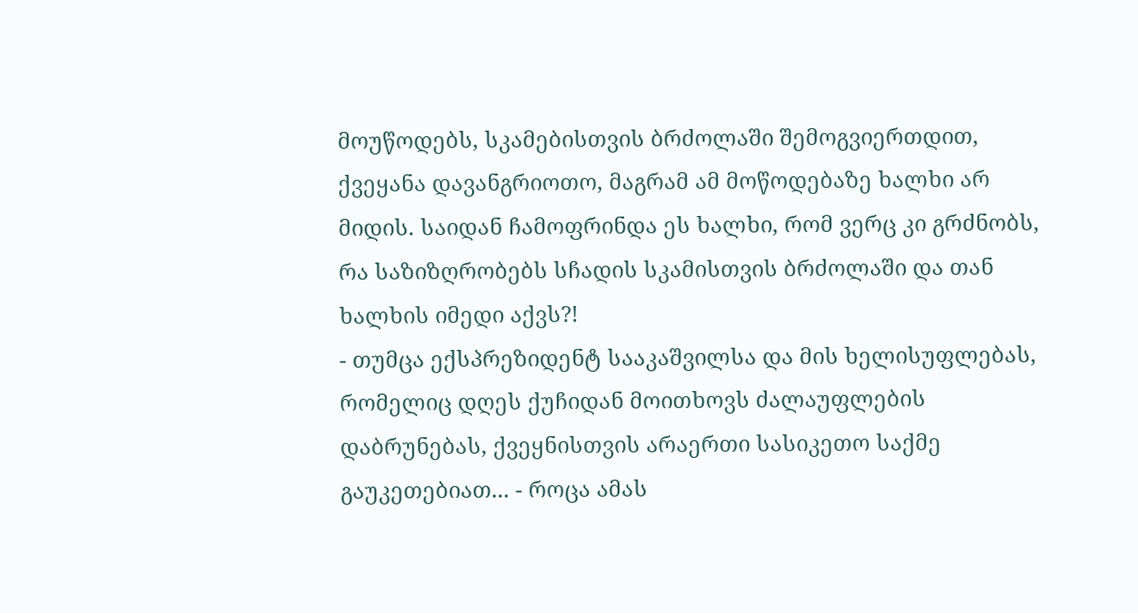მოუწოდებს, სკამებისთვის ბრძოლაში შემოგვიერთდით, ქვეყანა დავანგრიოთო, მაგრამ ამ მოწოდებაზე ხალხი არ მიდის. საიდან ჩამოფრინდა ეს ხალხი, რომ ვერც კი გრძნობს, რა საზიზღრობებს სჩადის სკამისთვის ბრძოლაში და თან ხალხის იმედი აქვს?!
- თუმცა ექსპრეზიდენტ სააკაშვილსა და მის ხელისუფლებას, რომელიც დღეს ქუჩიდან მოითხოვს ძალაუფლების დაბრუნებას, ქვეყნისთვის არაერთი სასიკეთო საქმე გაუკეთებიათ... - როცა ამას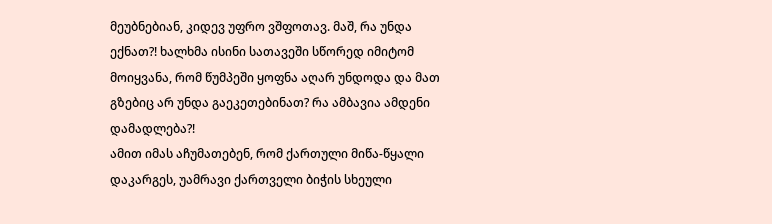მეუბნებიან, კიდევ უფრო ვშფოთავ. მაშ, რა უნდა ექნათ?! ხალხმა ისინი სათავეში სწორედ იმიტომ მოიყვანა, რომ წუმპეში ყოფნა აღარ უნდოდა და მათ გზებიც არ უნდა გაეკეთებინათ? რა ამბავია ამდენი დამადლება?!
ამით იმას აჩუმათებენ, რომ ქართული მიწა-წყალი დაკარგეს, უამრავი ქართველი ბიჭის სხეული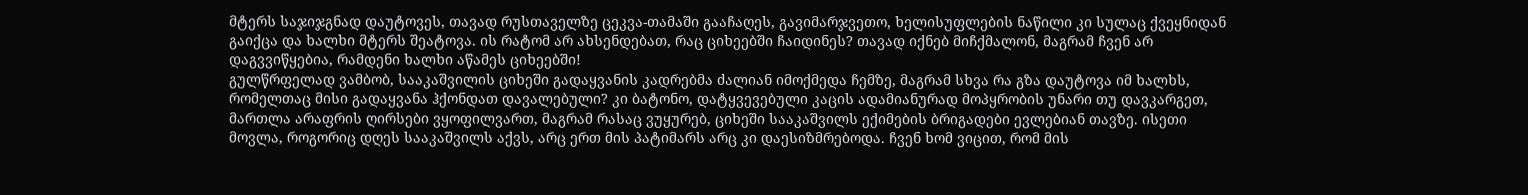მტერს საჯიჯგნად დაუტოვეს, თავად რუსთაველზე ცეკვა-თამაში გააჩაღეს, გავიმარჯვეთო, ხელისუფლების ნაწილი კი სულაც ქვეყნიდან გაიქცა და ხალხი მტერს შეატოვა. ის რატომ არ ახსენდებათ, რაც ციხეებში ჩაიდინეს? თავად იქნებ მიჩქმალონ, მაგრამ ჩვენ არ დაგვვიწყებია, რამდენი ხალხი აწამეს ციხეებში!
გულწრფელად ვამბობ, სააკაშვილის ციხეში გადაყვანის კადრებმა ძალიან იმოქმედა ჩემზე, მაგრამ სხვა რა გზა დაუტოვა იმ ხალხს, რომელთაც მისი გადაყვანა ჰქონდათ დავალებული? კი ბატონო, დატყვევებული კაცის ადამიანურად მოპყრობის უნარი თუ დავკარგეთ, მართლა არაფრის ღირსები ვყოფილვართ, მაგრამ რასაც ვუყურებ, ციხეში სააკაშვილს ექიმების ბრიგადები ევლებიან თავზე. ისეთი მოვლა, როგორიც დღეს სააკაშვილს აქვს, არც ერთ მის პატიმარს არც კი დაესიზმრებოდა. ჩვენ ხომ ვიცით, რომ მის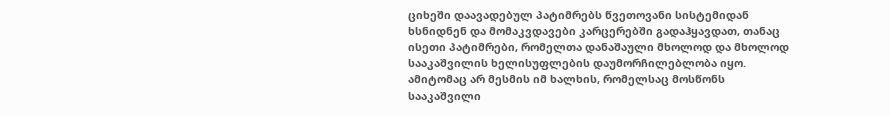ციხეში დაავადებულ პატიმრებს წვეთოვანი სისტემიდან ხსნიდნენ და მომაკვდავები კარცერებში გადაჰყავდათ, თანაც ისეთი პატიმრები, რომელთა დანაშაული მხოლოდ და მხოლოდ სააკაშვილის ხელისუფლების დაუმორჩილებლობა იყო. ამიტომაც არ მესმის იმ ხალხის, რომელსაც მოსწონს სააკაშვილი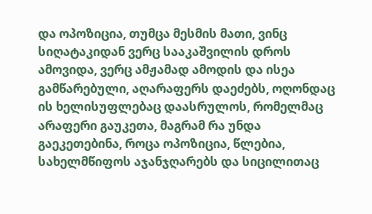და ოპოზიცია, თუმცა მესმის მათი, ვინც სიღატაკიდან ვერც სააკაშვილის დროს ამოვიდა, ვერც ამჟამად ამოდის და ისეა გამწარებული, აღარაფერს დაეძებს, ოღონდაც ის ხელისუფლებაც დაასრულოს, რომელმაც არაფერი გაუკეთა, მაგრამ რა უნდა გაეკეთებინა, როცა ოპოზიცია, წლებია, სახელმწიფოს აჯანჯღარებს და სიცილითაც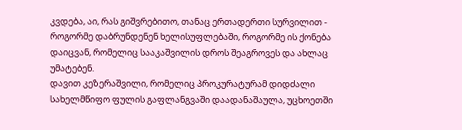კვდება, აი, რას გიშვრებითო, თანაც ერთადერთი სურვილით - როგორმე დაბრუნდენენ ხელისუფლებაში, როგორმე ის ქონება დაიცვან, რომელიც სააკაშვილის დროს შეაგროვეს და ახლაც უმატებენ.
დავით კეზერაშვილი, რომელიც პროკურატურამ დიდძალი სახელმწიფო ფულის გაფლანგვაში დაადანაშაულა, უცხოეთში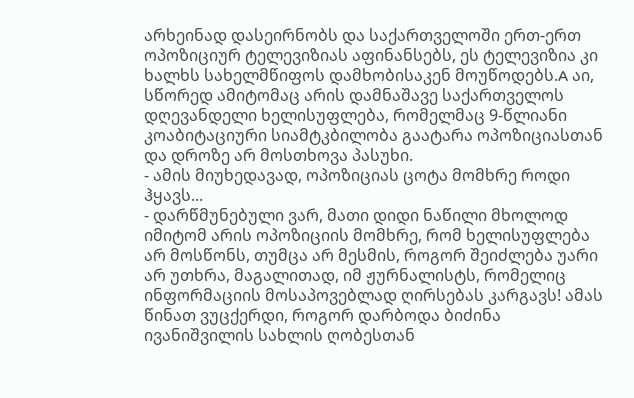არხეინად დასეირნობს და საქართველოში ერთ-ერთ ოპოზიციურ ტელევიზიას აფინანსებს, ეს ტელევიზია კი ხალხს სახელმწიფოს დამხობისაკენ მოუწოდებს.A აი, სწორედ ამიტომაც არის დამნაშავე საქართველოს დღევანდელი ხელისუფლება, რომელმაც 9-წლიანი კოაბიტაციური სიამტკბილობა გაატარა ოპოზიციასთან და დროზე არ მოსთხოვა პასუხი.
- ამის მიუხედავად, ოპოზიციას ცოტა მომხრე როდი ჰყავს...
- დარწმუნებული ვარ, მათი დიდი ნაწილი მხოლოდ იმიტომ არის ოპოზიციის მომხრე, რომ ხელისუფლება არ მოსწონს, თუმცა არ მესმის, როგორ შეიძლება უარი არ უთხრა, მაგალითად, იმ ჟურნალისტს, რომელიც ინფორმაციის მოსაპოვებლად ღირსებას კარგავს! ამას წინათ ვუცქერდი, როგორ დარბოდა ბიძინა ივანიშვილის სახლის ღობესთან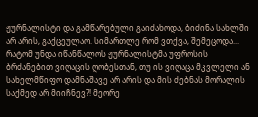ჟურნალისტი და გამწარებული გაიძახოდა, ბიძინა სახლში არ არის, გაქცეულაო. სიმართლე რომ ვთქვა, შემეცოდა... რატომ უნდა იწანწალოს ჟურნალისტმა უფროსის ბრძანებით ვიღაცის ღობესთან, თუ ის ვიღაცა მკვლელი ან სახელმწიფო დამნაშავე არ არის და მის ძებნას მორალის საქმედ არ მიიჩნევ?! მეორე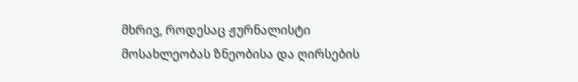მხრივ, როდესაც ჟურნალისტი მოსახლეობას ზნეობისა და ღირსების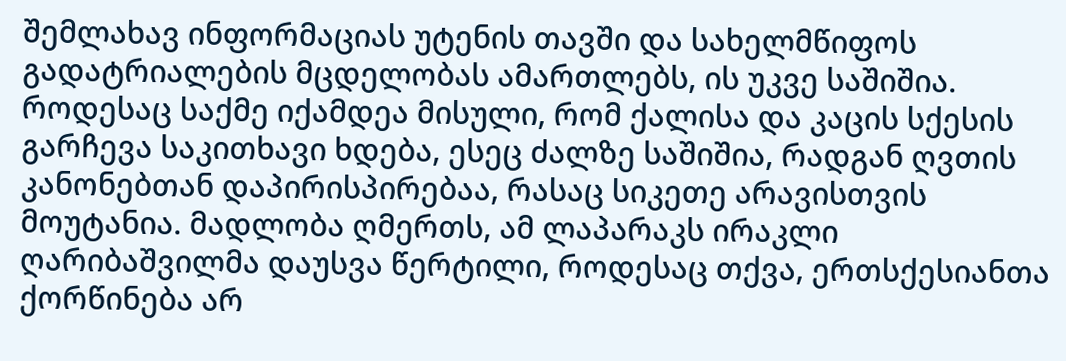შემლახავ ინფორმაციას უტენის თავში და სახელმწიფოს გადატრიალების მცდელობას ამართლებს, ის უკვე საშიშია. როდესაც საქმე იქამდეა მისული, რომ ქალისა და კაცის სქესის გარჩევა საკითხავი ხდება, ესეც ძალზე საშიშია, რადგან ღვთის კანონებთან დაპირისპირებაა, რასაც სიკეთე არავისთვის მოუტანია. მადლობა ღმერთს, ამ ლაპარაკს ირაკლი ღარიბაშვილმა დაუსვა წერტილი, როდესაც თქვა, ერთსქესიანთა ქორწინება არ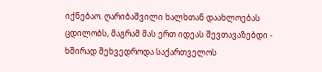იქნებაო. ღარიბაშვილი ხალხთან დაახლოებას ცდილობს, მაგრამ მას ერთ იდეას შევთავაზებდი - ხშირად შეხვედროდა საქართველოს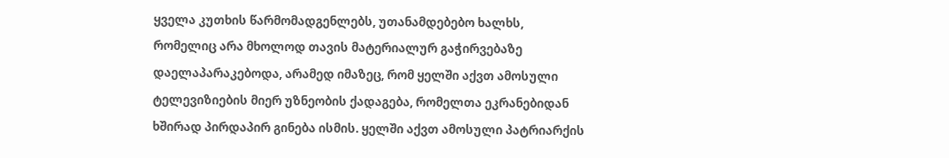ყველა კუთხის წარმომადგენლებს, უთანამდებებო ხალხს, რომელიც არა მხოლოდ თავის მატერიალურ გაჭირვებაზე დაელაპარაკებოდა, არამედ იმაზეც, რომ ყელში აქვთ ამოსული ტელევიზიების მიერ უზნეობის ქადაგება, რომელთა ეკრანებიდან ხშირად პირდაპირ გინება ისმის. ყელში აქვთ ამოსული პატრიარქის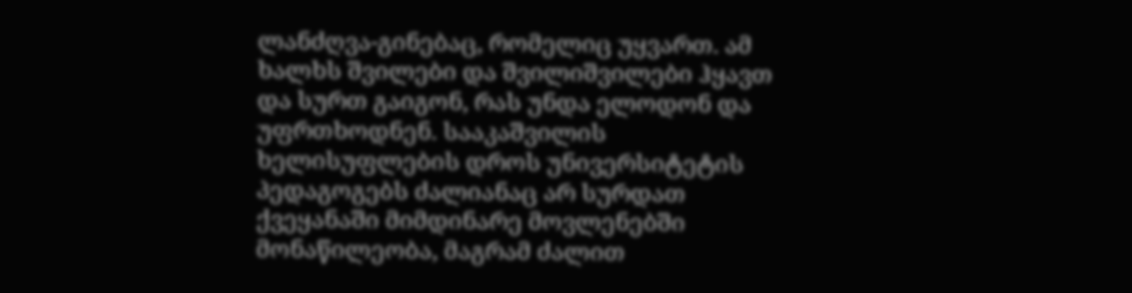ლანძღვა-გინებაც, რომელიც უყვართ. ამ ხალხს შვილები და შვილიშვილები ჰყავთ და სურთ გაიგონ, რას უნდა ელოდონ და უფრთხოდნენ. სააკაშვილის ხელისუფლების დროს უნივერსიტეტის პედაგოგებს ძალიანაც არ სურდათ ქვეყანაში მიმდინარე მოვლენებში მონაწილეობა, მაგრამ ძალით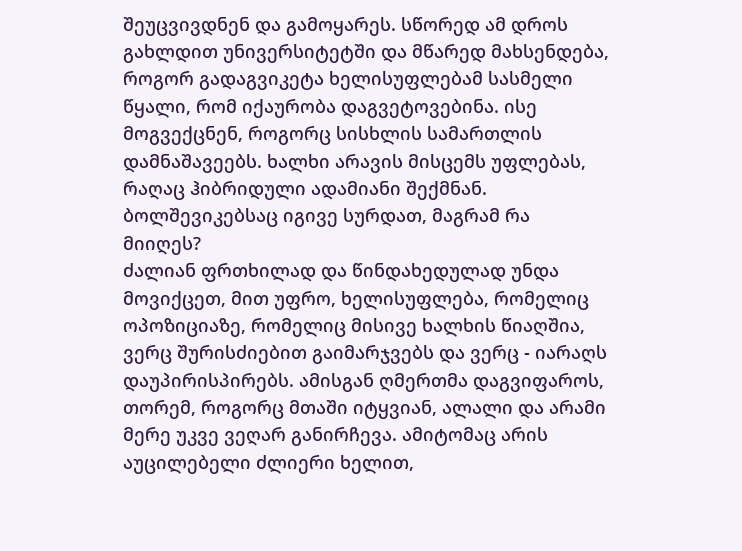შეუცვივდნენ და გამოყარეს. სწორედ ამ დროს გახლდით უნივერსიტეტში და მწარედ მახსენდება, როგორ გადაგვიკეტა ხელისუფლებამ სასმელი წყალი, რომ იქაურობა დაგვეტოვებინა. ისე მოგვექცნენ, როგორც სისხლის სამართლის დამნაშავეებს. ხალხი არავის მისცემს უფლებას, რაღაც ჰიბრიდული ადამიანი შექმნან. ბოლშევიკებსაც იგივე სურდათ, მაგრამ რა მიიღეს?
ძალიან ფრთხილად და წინდახედულად უნდა მოვიქცეთ, მით უფრო, ხელისუფლება, რომელიც ოპოზიციაზე, რომელიც მისივე ხალხის წიაღშია, ვერც შურისძიებით გაიმარჯვებს და ვერც - იარაღს დაუპირისპირებს. ამისგან ღმერთმა დაგვიფაროს, თორემ, როგორც მთაში იტყვიან, ალალი და არამი მერე უკვე ვეღარ განირჩევა. ამიტომაც არის აუცილებელი ძლიერი ხელით,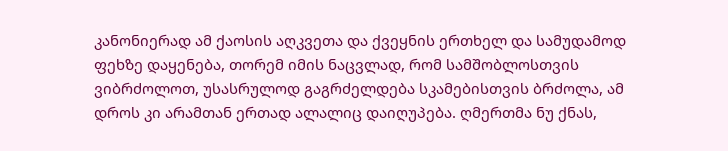კანონიერად ამ ქაოსის აღკვეთა და ქვეყნის ერთხელ და სამუდამოდ ფეხზე დაყენება, თორემ იმის ნაცვლად, რომ სამშობლოსთვის ვიბრძოლოთ, უსასრულოდ გაგრძელდება სკამებისთვის ბრძოლა, ამ დროს კი არამთან ერთად ალალიც დაიღუპება. ღმერთმა ნუ ქნას,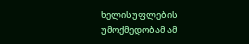ხელისუფლების უმოქმედობამ ამ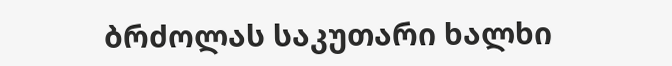ბრძოლას საკუთარი ხალხი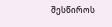შესწიროს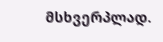მსხვერპლად.